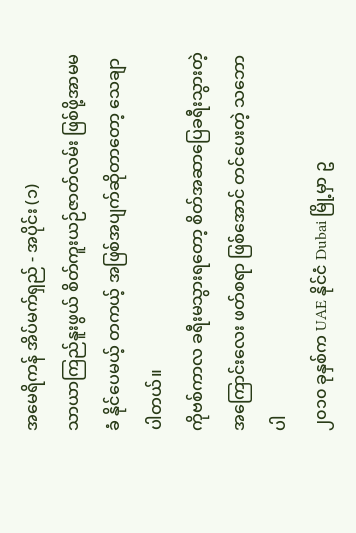အမေရိကန် အိပ်မက်ရှည် - အပိုင်း (၁)
သာယာကြည်နူးဖွယ် စိတ်ကူးယဉ်ဇာတ်လမ်း ဖြစ်ဖို့အာမမခံ နိုင်ပေမယ့် တကယ့် အဖြစ်အပျက်ဆိုတာတော့ သေချာပါတယ်။
ကိုဗစ်ကာလ ခရီးမသွားရတော့ စိတ်အဆာပြေခရီးသွားတဲ့အကြောင်းလေး ဖတ်စရာ ဖြစ်အောင် တင်ပေးတဲ့ သဘောပါ
၂၀၁၀ ခုနှစ်က UAE နိုင်ငံ Dubai မြို့မှာ ဥ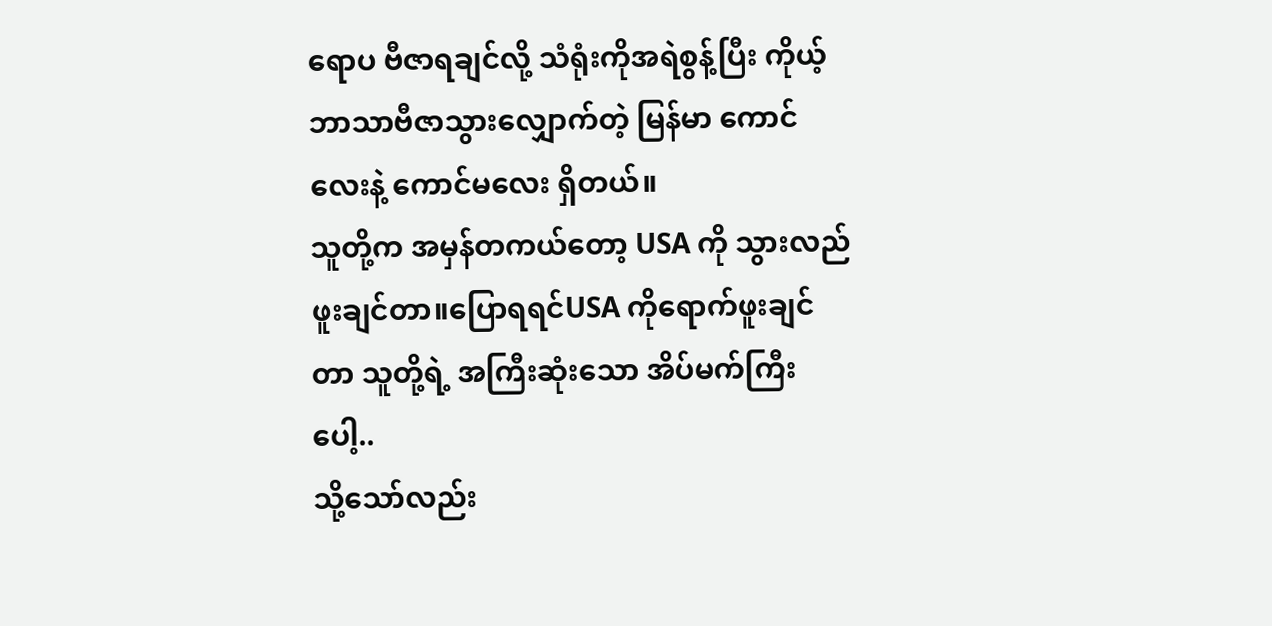ရောပ ဗီဇာရချင်လို့ သံရုံးကိုအရဲစွန့်ပြီး ကိုယ့်ဘာသာဗီဇာသွားလျှောက်တဲ့ မြန်မာ ကောင်လေးနဲ့ ကောင်မလေး ရှိတယ်။
သူတို့က အမှန်တကယ်တော့ USA ကို သွားလည်ဖူးချင်တာ။ပြောရရင်USA ကိုရောက်ဖူးချင်တာ သူတို့ရဲ့ အကြီးဆုံးသော အိပ်မက်ကြီးပေါ့..
သို့သော်လည်း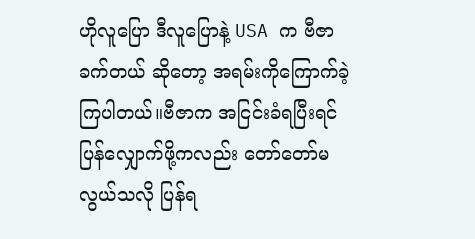ဟိုလူပြော ဒီလူပြောနဲ့ USA က ဗီဇာ ခက်တယ် ဆိုတော့ အရမ်းကိုကြောက်ခဲ့ ကြပါတယ်။ဗီဇာက အငြင်းခံရပြီးရင် ပြန်လျှောက်ဖို့ကလည်း တော်တော်မလွယ်သလို ပြန်ရ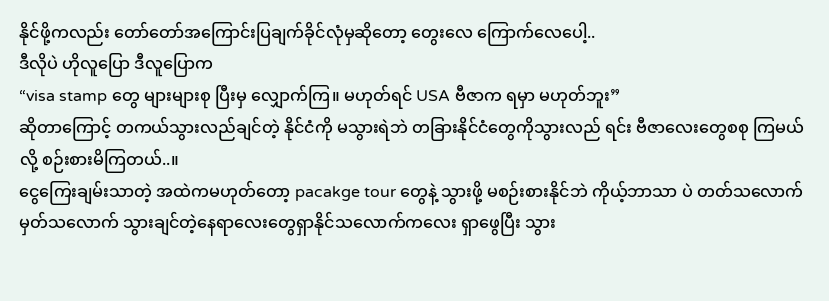နိုင်ဖို့ကလည်း တော်တော်အကြောင်းပြချက်ခိုင်လုံမှဆိုတော့ တွေးလေ ကြောက်လေပေါ့..
ဒီလိုပဲ ဟိုလူပြော ဒီလူပြောက
“visa stamp တွေ များများစု ပြီးမှ လျှောက်ကြ။ မဟုတ်ရင် USA ဗီဇာက ရမှာ မဟုတ်ဘူး”
ဆိုတာကြောင့် တကယ်သွားလည်ချင်တဲ့ နိုင်ငံကို မသွားရဲဘဲ တခြားနိုင်ငံတွေကိုသွားလည် ရင်း ဗီဇာလေးတွေစစု ကြမယ်လို့ စဉ်းစားမိကြတယ်..။
ငွေကြေးချမ်းသာတဲ့ အထဲကမဟုတ်တော့ pacakge tour တွေနဲ့ သွားဖို့ မစဉ်းစားနိုင်ဘဲ ကိုယ့်ဘာသာ ပဲ တတ်သလောက်မှတ်သလောက် သွားချင်တဲ့နေရာလေးတွေရှာနိုင်သလောက်ကလေး ရှာဖွေပြီး သွား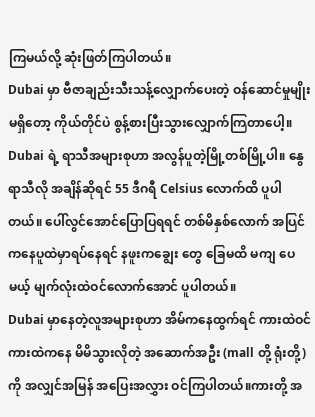ကြမယ်လို့ ဆုံးဖြတ်ကြပါတယ်။
Dubai မှာ ဗီဇာချည်းသီးသန့်လျှောက်ပေးတဲ့ ဝန်ဆောင်မှုမျိုးမရှိတော့ ကိုယ်တိုင်ပဲ စွန့်စားပြီးသွားလျှောက်ကြတာပေါ့။
Dubai ရဲ့ ရာသီအများစုဟာ အလွန်ပူတဲ့မြို့တစ်မြို့ပါ။ နွေရာသီလို အချိန်ဆိုရင် 55 ဒီဂရီ Celsius လောက်ထိ ပူပါတယ်။ ပေါ်လွင်အောင်ပြောပြရရင် တစ်မိနှစ်လောက် အပြင်ကနေပူထဲမှာရပ်နေရင် နဖူးကချွေး တွေ ခြေမထိ မကျ ပေမယ့် မျက်လုံးထဲဝင်လောက်အောင် ပူပါတယ်။
Dubai မှာနေတဲ့လူအများစုဟာ အိမ်ကနေထွက်ရင် ကားထဲဝင် ကားထဲကနေ မိမိသွားလိုတဲ့ အဆောက်အဦး (mall တို့ ရုံးတို့) ကို အလျှင်အမြန် အပြေးအလွှား ဝင်ကြပါတယ်။ကားတို့ အ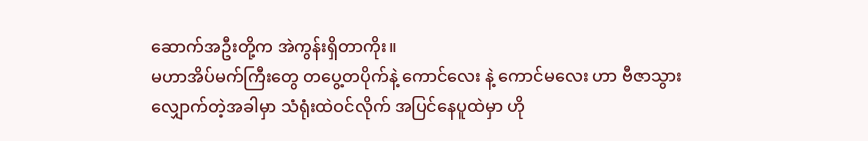ဆောက်အဦးတို့က အဲကွန်းရှိတာကိုး။
မဟာအိပ်မက်ကြီးတွေ တပွေ့တပိုက်နဲ့ ကောင်လေး နဲ့ ကောင်မလေး ဟာ ဗီဇာသွားလျှောက်တဲ့အခါမှာ သံရုံးထဲဝင်လိုက် အပြင်နေပူထဲမှာ ဟို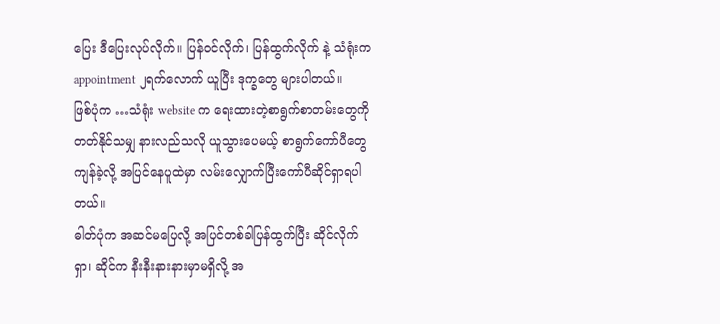ပြေး ဒီပြေးလုပ်လိုက်။ ပြန်ဝင်လိုက်၊ ပြန်ထွက်လိုက် နဲ့ သံရုံးက appointment ၂ရက်လောက် ယူပြီး ဒုက္ခတွေ များပါတယ်။
ဖြစ်ပုံက …သံရုံး website က ရေးထားတဲ့စာရွက်စာတမ်းတွေကို တတ်နိုင်သမျှ နားလည်သလို ယူသွားပေမယ့် စာရွက်ကော်ပီတွေ ကျန်ခဲ့လို့ အပြင်နေပူထဲမှာ လမ်းလျှောက်ပြီးကော်ပီဆိုင်ရှာရပါတယ်။
ဓါတ်ပုံက အဆင်မပြေလို့ အပြင်တစ်ခါပြန်ထွက်ပြီး ဆိုင်လိုက်ရှာ၊ ဆိုင်က နီးနီးနားနားမှာမရှိလို့ အ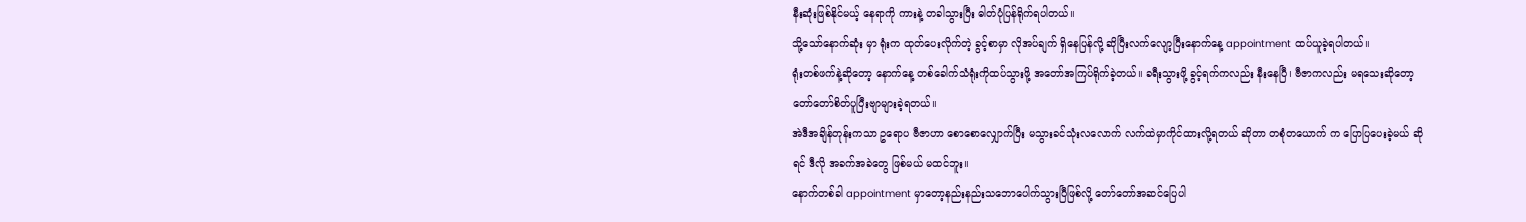နီးဆုံးဖြစ်နိုင်မယ့် နေရာကို ကားနဲ့ တခါသွားပြီး ဓါတ်ပုံပြန်ရိုက်ရပါတယ်။
သို့သော်နောက်ဆုံး မှာ ရုံးက ထုတ်ပေးလိုက်တဲ့ ခွင့်စာမှာ လိုအပ်ချက် ရှိနေပြန်လို့ ဆိုပြီးလက်လျော့ပြီးနောက်နေ့ appointment ထပ်ယူခဲ့ရပါတယ်။
ရုံးတစ်ဖက်နဲ့ဆိုတော့ နောက်နေ့ တစ်ခေါက်သံရုံးကိုထပ်သွားဖို့ အတော်အကြပ်ရိုက်ခဲ့တယ်။ ခရီးသွားဖို့ ခွင့်ရက်ကလည်း နီးနေပြီ၊ ဗီဇာကလည်း မရသေးဆိုတော့ တော်တော်စိတ်ပူပြီးဗျာများခဲ့ရတယ်။
အဲဒီအချိန်တုန်းကသာ ဥရောပ ဗီဇာဟာ စောစောလျှောက်ပြီး မသွားခင်သုံးလလောက် လက်ထဲမှာကိုင်ထားလို့ရတယ် ဆိုတာ တစုံတယောက် က ပြောပြပေးခဲ့မယ် ဆိုရင် ဒီလို အခက်အခဲတွေ ဖြစ်မယ် မထင်ဘူး။
နောက်တစ်ခါ appointment မှာတော့နည်းနည်းသဘောပေါက်သွားပြီဖြစ်လို့ တော်တော်အဆင်ပြေပါ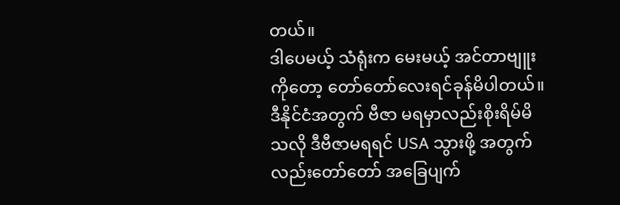တယ်။
ဒါပေမယ့် သံရုံးက မေးမယ့် အင်တာဗျူးကိုတော့ တော်တော်လေးရင်ခုန်မိပါတယ်။ ဒီနိုင်ငံအတွက် ဗီဇာ မရမှာလည်းစိုးရိမ်မိသလို ဒီဗီဇာမရရင် USA သွားဖို့ အတွက်လည်းတော်တော် အခြေပျက်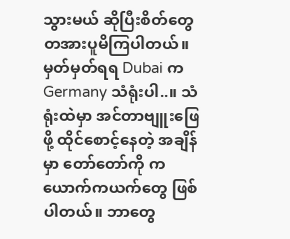သွားမယ် ဆိုပြီးစိတ်တွေ တအားပူမိကြပါတယ်။ မှတ်မှတ်ရရ Dubai က Germany သံရုံးပါ..။ သံရုံးထဲမှာ အင်တာဗျူးဖြေဖို့ ထိုင်စောင့်နေတဲ့ အချိန်မှာ တော်တော်ကို ကယောက်ကယက်တွေ ဖြစ်ပါတယ်။ ဘာတွေ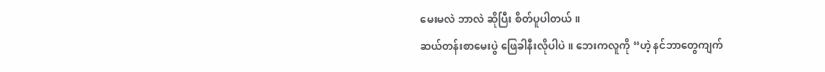မေးမလဲ ဘာလဲ ဆိုပြီး စိတ်ပူပါတယ်။
ဆယ်တန်းစာမေးပွဲ ဖြေခါနီးလိုပါပဲ။ ဘေးကလူကို “ဟဲ့ နင်ဘာတွေကျက်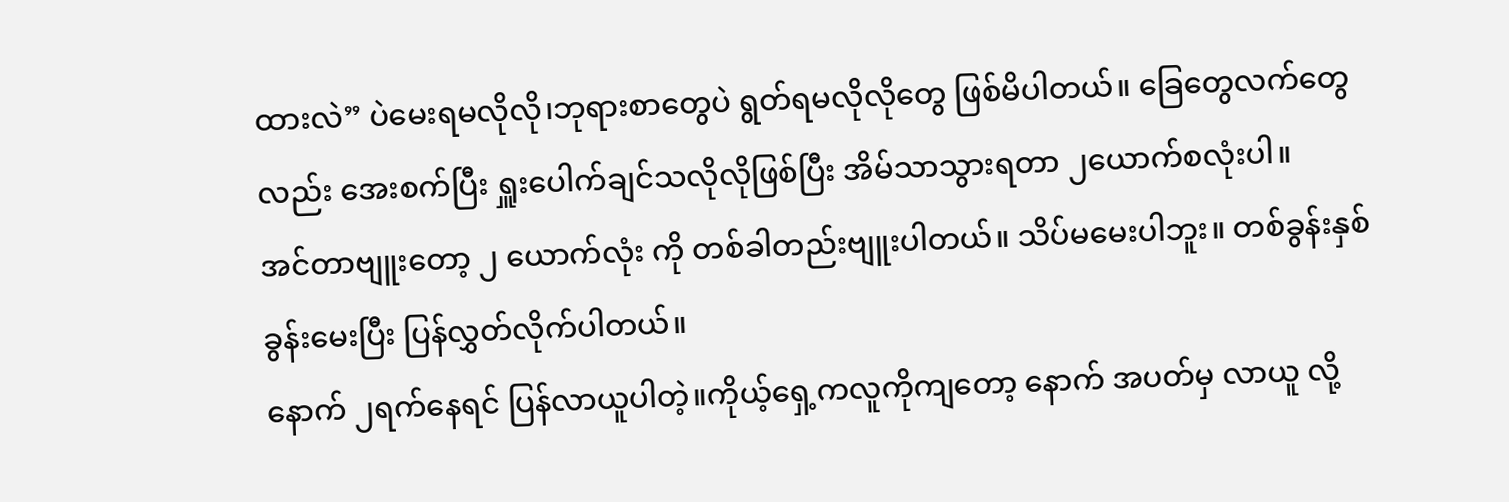ထားလဲ” ပဲမေးရမလိုလို၊ဘုရားစာတွေပဲ ရွတ်ရမလိုလိုတွေ ဖြစ်မိပါတယ်။ ခြေတွေလက်တွေလည်း အေးစက်ပြီး ရှူးပေါက်ချင်သလိုလိုဖြစ်ပြီး အိမ်သာသွားရတာ ၂ယောက်စလုံးပါ။
အင်တာဗျူးတော့ ၂ ယောက်လုံး ကို တစ်ခါတည်းဗျူးပါတယ်။ သိပ်မမေးပါဘူး။ တစ်ခွန်းနှစ်ခွန်းမေးပြီး ပြန်လွှတ်လိုက်ပါတယ်။
နောက် ၂ရက်နေရင် ပြန်လာယူပါတဲ့။ကိုယ့်ရှေ့ကလူကိုကျတော့ နောက် အပတ်မှ လာယူ လို့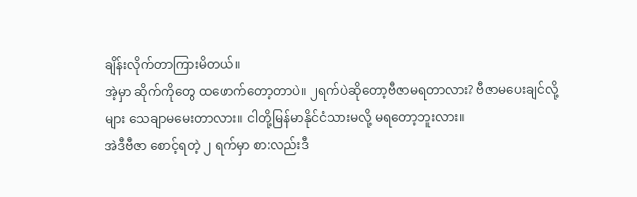ချိန်းလိုက်တာကြားမိတယ်။
အဲ့မှာ ဆိုက်ကိုတွေ ထဖောက်တော့တာပဲ။ ၂ရက်ပဲဆိုတော့ဗီဇာမရတာလား? ဗီဇာမပေးချင်လို့များ သေချာမမေးတာလား။ ငါတို့မြန်မာနိုင်ငံသားမလို့ မရတော့ဘူးလား။
အဲဒီဗီဇာ စောင့်ရတဲ့ ၂ ရက်မှာ စာ:လည်းဒီ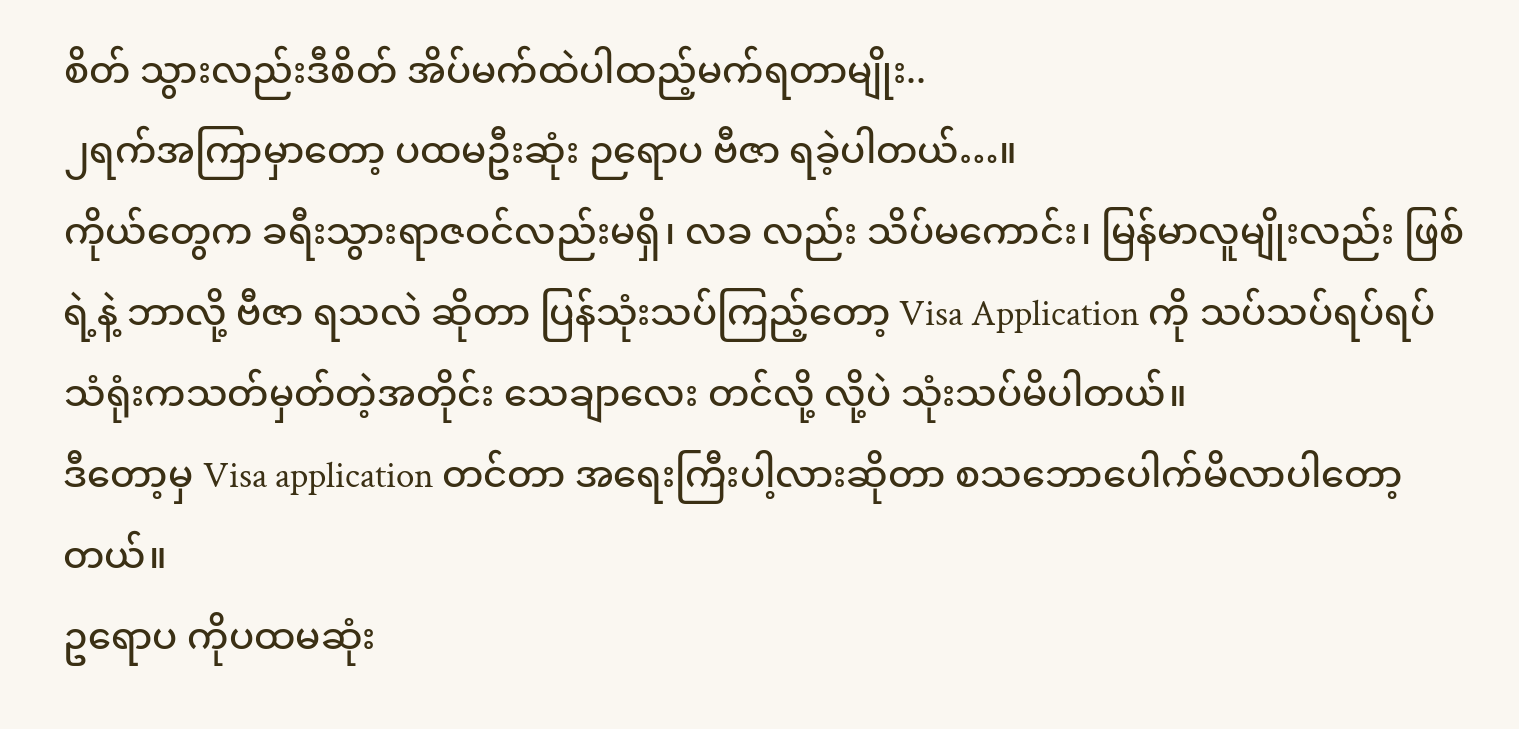စိတ် သွားလည်းဒီစိတ် အိပ်မက်ထဲပါထည့်မက်ရတာမျိုး..
၂ရက်အကြာမှာတော့ ပထမဦးဆုံး ဉရောပ ဗီဇာ ရခဲ့ပါတယ်…။
ကိုယ်တွေက ခရီးသွားရာဇဝင်လည်းမရှိ၊ လခ လည်း သိပ်မကောင်း၊ မြန်မာလူမျိုးလည်း ဖြစ်ရဲ့နဲ့ ဘာလို့ ဗီဇာ ရသလဲ ဆိုတာ ပြန်သုံးသပ်ကြည့်တော့ Visa Application ကို သပ်သပ်ရပ်ရပ် သံရုံးကသတ်မှတ်တဲ့အတိုင်း သေချာလေး တင်လို့ လို့ပဲ သုံးသပ်မိပါတယ်။
ဒီတော့မှ Visa application တင်တာ အရေးကြီးပါ့လားဆိုတာ စသဘောပေါက်မိလာပါတော့တယ်။
ဥရောပ ကိုပထမဆုံး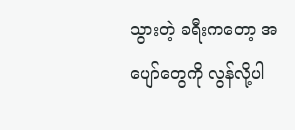သွားတဲ့ ခရီးကတော့ အပျော်တွေကို လွန်လို့ပါ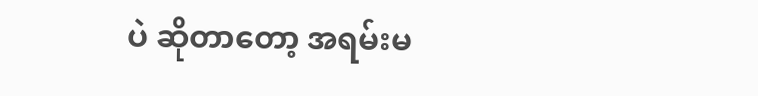ပဲ ဆိုတာတော့ အရမ်းမ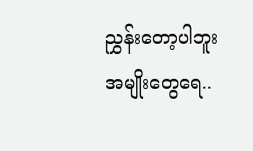ညွှန်းတော့ပါဘူး အမျိုးတွေရေ..